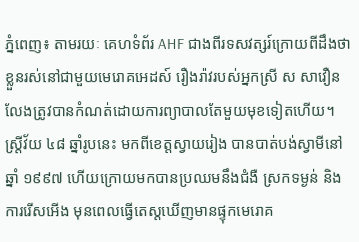ភ្នំពេញ៖ តាមរយៈ គេហទំព័រ AHF ជាងពីរទសវត្សរ៍ក្រោយពីដឹងថា ខ្លួនរស់នៅជាមួយមេរោគអេដស៍ រឿងរ៉ាវរបស់អ្នកស្រី ស សាវឿន លែងត្រូវបានកំណត់ដោយការព្យាបាលតែមួយមុខទៀតហើយ។
ស្ត្រីវ័យ ៤៨ ឆ្នាំរូបនេះ មកពីខេត្តស្វាយរៀង បានបាត់បង់ស្វាមីនៅឆ្នាំ ១៩៩៧ ហើយក្រោយមកបានប្រឈមនឹងជំងឺ ស្រកទម្ងន់ និងការរើសអើង មុនពេលធ្វើតេស្តឃើញមានផ្ទុកមេរោគ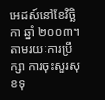អេដស៍នៅខែវិច្ឆិកា ឆ្នាំ ២០០៣។
តាមរយៈការប្រឹក្សា ការចុះសួរសុខទុ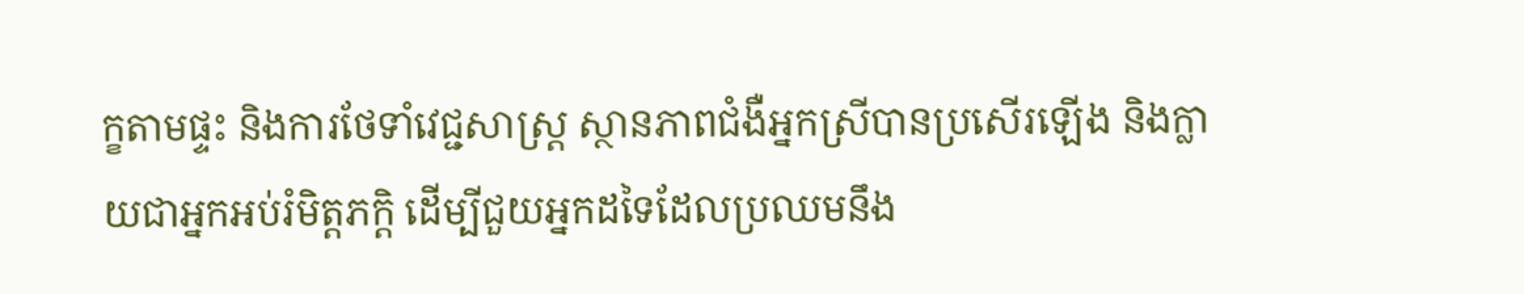ក្ខតាមផ្ទះ និងការថែទាំវេជ្ជសាស្ត្រ ស្ថានភាពជំងឺអ្នកស្រីបានប្រសើរឡើង និងក្លាយជាអ្នកអប់រំមិត្តភក្តិ ដើម្បីជួយអ្នកដទៃដែលប្រឈមនឹង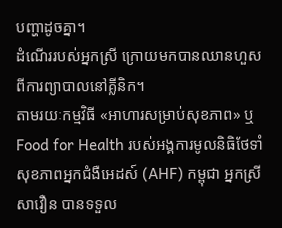បញ្ហាដូចគ្នា។
ដំណើររបស់អ្នកស្រី ក្រោយមកបានឈានហួសពីការព្យាបាលនៅគ្លីនិក។
តាមរយៈកម្មវិធី «អាហារសម្រាប់សុខភាព» ឬ Food for Health របស់អង្គការមូលនិធិថែទាំសុខភាពអ្នកជំងឺអេដស៍ (AHF) កម្ពុជា អ្នកស្រី សាវឿន បានទទួល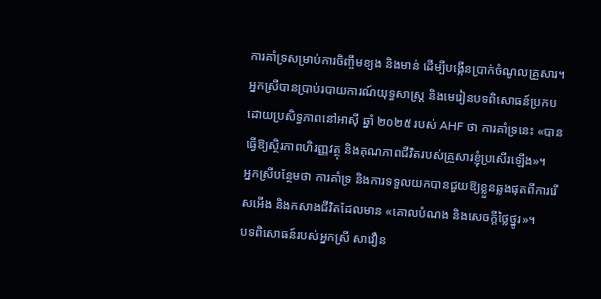ការគាំទ្រសម្រាប់ការចិញ្ចឹមខ្យង និងមាន់ ដើម្បីបង្កើនប្រាក់ចំណូលគ្រួសារ។
អ្នកស្រីបានប្រាប់របាយការណ៍យុទ្ធសាស្ត្រ និងមេរៀនបទពិសោធន៍ប្រកបដោយប្រសិទ្ធភាពនៅអាស៊ី ឆ្នាំ ២០២៥ របស់ AHF ថា ការគាំទ្រនេះ «បានធ្វើឱ្យស្ថិរភាពហិរញ្ញវត្ថុ និងគុណភាពជីវិតរបស់គ្រួសារខ្ញុំប្រសើរឡើង»។
អ្នកស្រីបន្ថែមថា ការគាំទ្រ និងការទទួលយកបានជួយឱ្យខ្លួនឆ្លងផុតពីការរើសអើង និងកសាងជីវិតដែលមាន «គោលបំណង និងសេចក្តីថ្លៃថ្នូរ»។
បទពិសោធន៍របស់អ្នកស្រី សាវឿន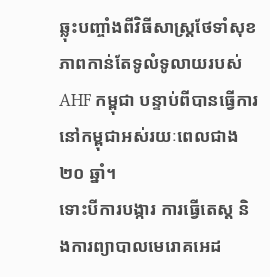ឆ្លុះបញ្ចាំងពីវិធីសាស្ត្រថែទាំសុខភាពកាន់តែទូលំទូលាយរបស់ AHF កម្ពុជា បន្ទាប់ពីបានធ្វើការនៅកម្ពុជាអស់រយៈពេលជាង ២០ ឆ្នាំ។
ទោះបីការបង្ការ ការធ្វើតេស្ត និងការព្យាបាលមេរោគអេដ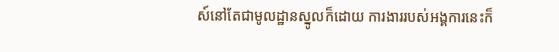ស៍នៅតែជាមូលដ្ឋានស្នូលក៏ដោយ ការងាររបស់អង្គការនេះក៏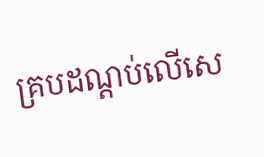គ្របដណ្ដប់លើសេ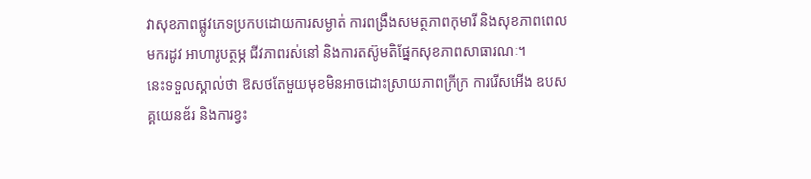វាសុខភាពផ្លូវភេទប្រកបដោយការសម្ងាត់ ការពង្រឹងសមត្ថភាពកុមារី និងសុខភាពពេលមករដូវ អាហារូបត្ថម្ភ ជីវភាពរស់នៅ និងការតស៊ូមតិផ្នែកសុខភាពសាធារណៈ។
នេះទទួលស្គាល់ថា ឱសថតែមួយមុខមិនអាចដោះស្រាយភាពក្រីក្រ ការរើសអើង ឧបសគ្គយេនឌ័រ និងការខ្វះ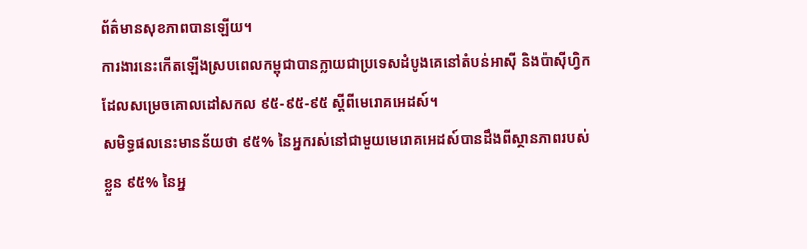ព័ត៌មានសុខភាពបានឡើយ។
ការងារនេះកើតឡើងស្របពេលកម្ពុជាបានក្លាយជាប្រទេសដំបូងគេនៅតំបន់អាស៊ី និងប៉ាស៊ីហ្វិក ដែលសម្រេចគោលដៅសកល ៩៥-៩៥-៩៥ ស្តីពីមេរោគអេដស៍។
សមិទ្ធផលនេះមានន័យថា ៩៥% នៃអ្នករស់នៅជាមួយមេរោគអេដស៍បានដឹងពីស្ថានភាពរបស់ខ្លួន ៩៥% នៃអ្ន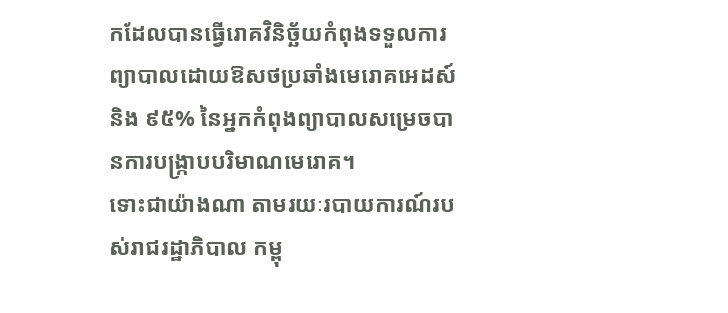កដែលបានធ្វើរោគវិនិច្ឆ័យកំពុងទទួលការព្យាបាលដោយឱសថប្រឆាំងមេរោគអេដស៍ និង ៩៥% នៃអ្នកកំពុងព្យាបាលសម្រេចបានការបង្ក្រាបបរិមាណមេរោគ។
ទោះជាយ៉ាងណា តាមរយៈរបាយការណ៍របស់រាជរដ្ឋាភិបាល កម្ពុ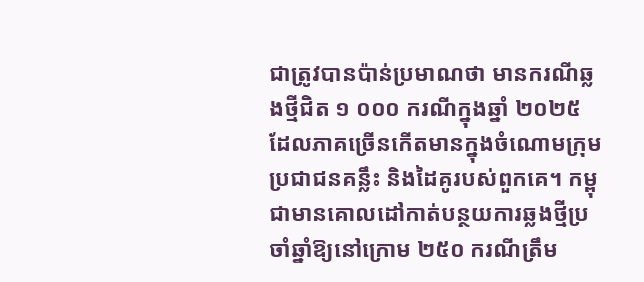ជាត្រូវបានប៉ាន់ប្រមាណថា មានករណីឆ្លងថ្មីជិត ១ ០០០ ករណីក្នុងឆ្នាំ ២០២៥ ដែលភាគច្រើនកើតមានក្នុងចំណោមក្រុមប្រជាជនគន្លឹះ និងដៃគូរបស់ពួកគេ។ កម្ពុជាមានគោលដៅកាត់បន្ថយការឆ្លងថ្មីប្រចាំឆ្នាំឱ្យនៅក្រោម ២៥០ ករណីត្រឹម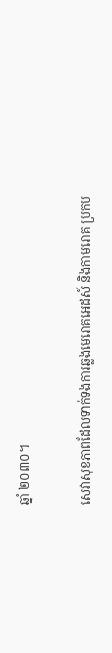ឆ្នាំ ២០៣០។

សេវាសុខភាពដែលទាក់ទងការឆ្លងមេរោគអេដស៍ និងកាមរោគ ប្រកប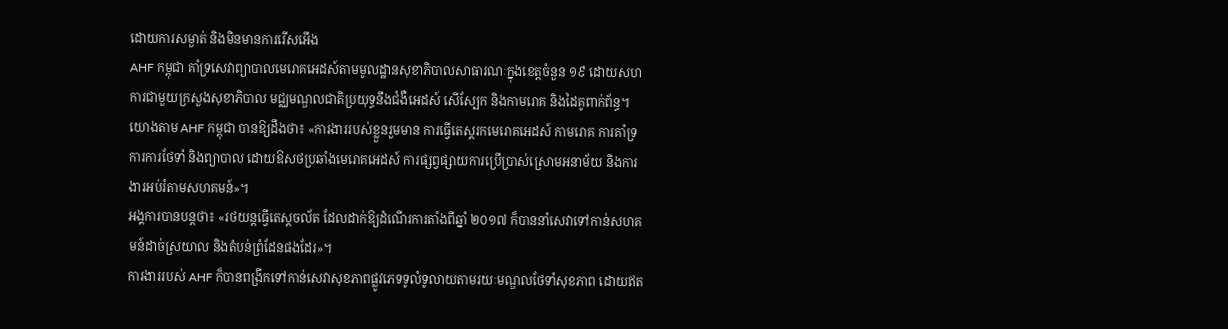ដោយការសម្ងាត់ និងមិនមានការរើសអើង
AHF កម្ពុជា គាំទ្រសេវាព្យាបាលមេរោគអេដស៍តាមមូលដ្ឋានសុខាភិបាលសាធារណៈក្នុងខេត្តចំនួន ១៩ ដោយសហការជាមួយក្រសួងសុខាភិបាល មជ្ឈមណ្ឌលជាតិប្រយុទ្ធនឹងជំងឺអេដស៍ សើស្បែក និងកាមរោគ និងដៃគូពាក់ព័ន្ធ។
យោងតាម AHF កម្ពុជា បានឱ្យដឹងថា៖ «ការងាររបស់ខ្លួនរួមមាន ការធ្វើតេស្តរកមេរោគអេដស៍ កាមរោគ ការគាំទ្រការការថែទាំ និងព្យាបាល ដោយឱសថប្រឆាំងមេរោគអេដស៍ ការផ្សព្វផ្សាយការប្រើប្រាស់ស្រោមអនាម័យ និងការងារអប់រំតាមសហគមន៍»។
អង្គការបានបន្ដថា៖ «រថយន្តធ្វើតេស្តចល័ត ដែលដាក់ឱ្យដំណើរការតាំងពីឆ្នាំ ២០១៧ ក៏បាននាំសេវាទៅកាន់សហគមន៍ដាច់ស្រយាល និងតំបន់ព្រំដែនផងដែរ»។
ការងាររបស់ AHF ក៏បានពង្រីកទៅកាន់សេវាសុខភាពផ្លូវភេទទូលំទូលាយតាមរយៈមណ្ឌលថែទាំសុខភាព ដោយឥត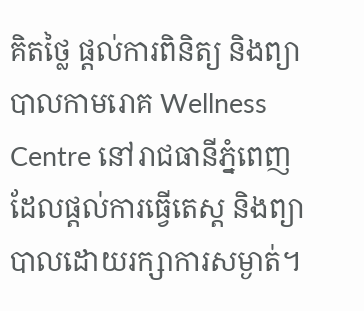គិតថ្លៃ ផ្តល់ការពិនិត្យ និងព្យាបាលកាមរោគ Wellness Centre នៅរាជធានីភ្នំពេញ ដែលផ្តល់ការធ្វើតេស្ត និងព្យាបាលដោយរក្សាការសម្ងាត់។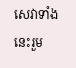សេវាទាំងនេះរួម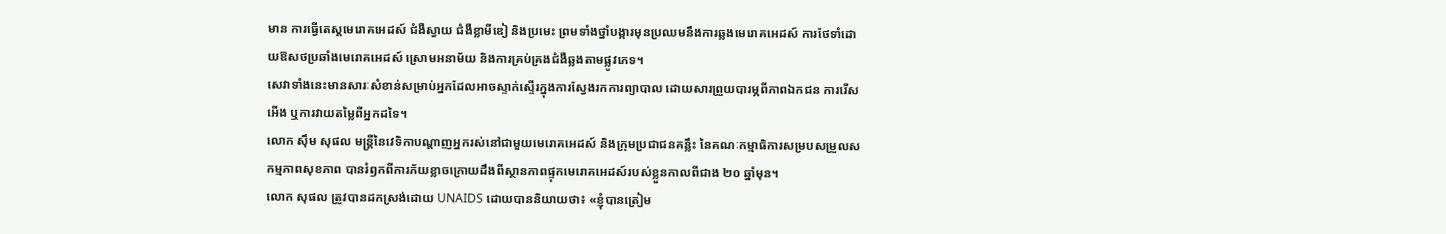មាន ការធ្វើតេស្តមេរោគអេដស៍ ជំងឺស្វាយ ជំងឺខ្លាមីឌៀ និងប្រមេះ ព្រមទាំងថ្នាំបង្ការមុនប្រឈមនឹងការឆ្លងមេរោគអេដស៍ ការថែទាំដោយឱសថប្រឆាំងមេរោគអេដស៍ ស្រោមអនាម័យ និងការគ្រប់គ្រងជំងឺឆ្លងតាមផ្លូវភេទ។
សេវាទាំងនេះមានសារៈសំខាន់សម្រាប់អ្នកដែលអាចស្ទាក់ស្ទើរក្នុងការស្វែងរកការព្យាបាល ដោយសារព្រួយបារម្ភពីភាពឯកជន ការរើសអើង ឬការវាយតម្លៃពីអ្នកដទៃ។
លោក ស៊ឹម សុផល មន្ត្រីនៃវេទិកាបណ្ដាញអ្នករស់នៅជាមួយមេរោគអេដស៍ និងក្រុមប្រជាជនគន្លឹះ នៃគណៈកម្មាធិការសម្របសម្រួលសកម្មភាពសុខភាព បានរំឭកពីការភ័យខ្លាចក្រោយដឹងពីស្ថានភាពផ្ទុកមេរោគអេដស៍របស់ខ្លួនកាលពីជាង ២០ ឆ្នាំមុន។
លោក សុផល ត្រូវបានដកស្រង់ដោយ UNAIDS ដោយបាននិយាយថា៖ «ខ្ញុំបានត្រៀម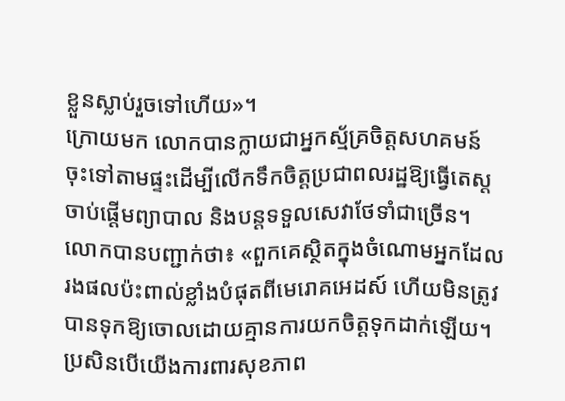ខ្លួនស្លាប់រួចទៅហើយ»។
ក្រោយមក លោកបានក្លាយជាអ្នកស្ម័គ្រចិត្តសហគមន៍ ចុះទៅតាមផ្ទះដើម្បីលើកទឹកចិត្តប្រជាពលរដ្ឋឱ្យធ្វើតេស្ត ចាប់ផ្ដើមព្យាបាល និងបន្តទទួលសេវាថែទាំជាច្រើន។
លោកបានបញ្ជាក់ថា៖ «ពួកគេស្ថិតក្នុងចំណោមអ្នកដែលរងផលប៉ះពាល់ខ្លាំងបំផុតពីមេរោគអេដស៍ ហើយមិនត្រូវបានទុកឱ្យចោលដោយគ្មានការយកចិត្ដទុកដាក់ឡើយ។ ប្រសិនបើយើងការពារសុខភាព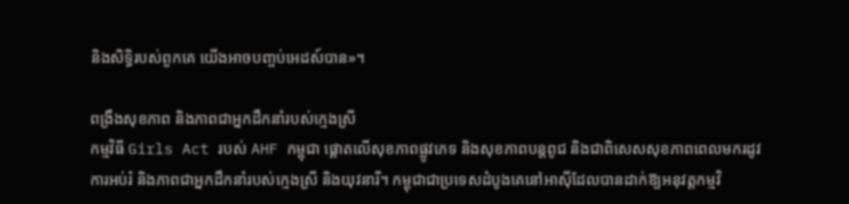និងសិទ្ធិរបស់ពួកគេ យើងអាចបញ្ចប់អេដស៍បាន»។

ពង្រឹងសុខភាព និងភាពជាអ្នកដឹកនាំរបស់ក្មេងស្រី
កម្មវិធី Girls Act របស់ AHF កម្ពុជា ផ្តោតលើសុខភាពផ្លូវភេទ និងសុខភាពបន្តពូជ និងជាពិសេសសុខភាពពេលមករដូវ ការអប់រំ និងភាពជាអ្នកដឹកនាំរបស់ក្មេងស្រី និងយុវនារី។ កម្ពុជាជាប្រទេសដំបូងគេនៅអាស៊ីដែលបានដាក់ឱ្យអនុវត្តកម្មវិ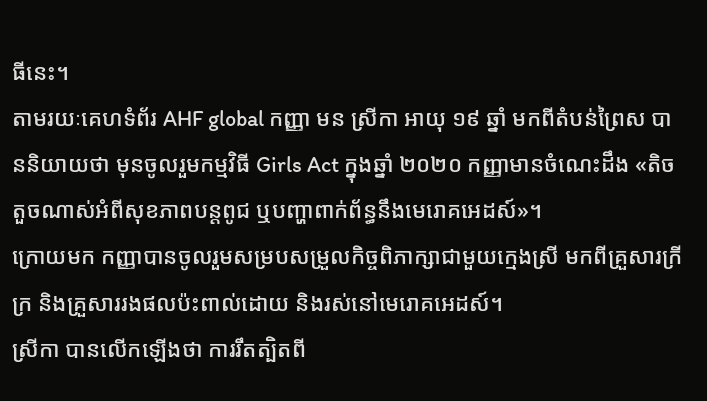ធីនេះ។
តាមរយៈគេហទំព័រ AHF global កញ្ញា មន ស្រីកា អាយុ ១៩ ឆ្នាំ មកពីតំបន់ព្រៃស បាននិយាយថា មុនចូលរួមកម្មវិធី Girls Act ក្នុងឆ្នាំ ២០២០ កញ្ញាមានចំណេះដឹង «តិចតួចណាស់អំពីសុខភាពបន្តពូជ ឬបញ្ហាពាក់ព័ន្ធនឹងមេរោគអេដស៍»។
ក្រោយមក កញ្ញាបានចូលរួមសម្របសម្រួលកិច្ចពិភាក្សាជាមួយក្មេងស្រី មកពីគ្រួសារក្រីក្រ និងគ្រួសាររងផលប៉ះពាល់ដោយ និងរស់នៅមេរោគអេដស៍។
ស្រីកា បានលើកឡើងថា ការរឹតត្បិតពី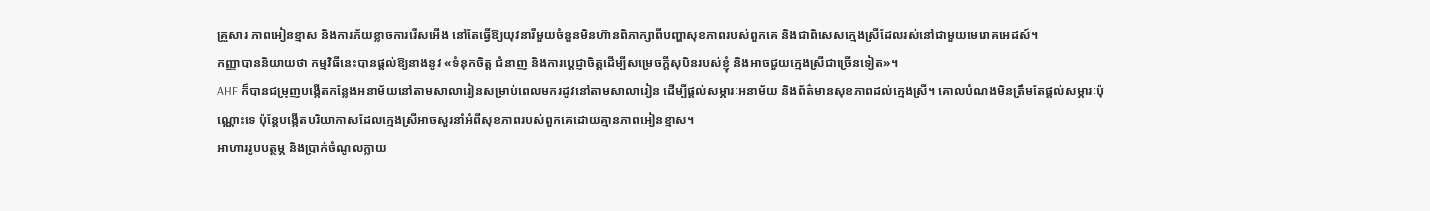គ្រួសារ ភាពអៀនខ្មាស និងការភ័យខ្លាចការរើសអើង នៅតែធ្វើឱ្យយុវនារីមួយចំនួនមិនហ៊ានពិភាក្សាពីបញ្ហាសុខភាពរបស់ពួកគេ និងជាពិសេសកេ្មងស្រីដែលរស់នៅជាមួយមេរោគអេដស៍។
កញ្ញាបាននិយាយថា កម្មវិធីនេះបានផ្តល់ឱ្យនាងនូវ «ទំនុកចិត្ត ជំនាញ និងការប្ដេជ្ញាចិត្តដើម្បីសម្រេចក្ដីសុបិនរបស់ខ្ញុំ និងអាចជួយក្មេងស្រីជាច្រើនទៀត»។
AHF ក៏បានជម្រុញបង្កើតកន្លែងអនាម័យនៅតាមសាលារៀនសម្រាប់ពេលមករដូវនៅតាមសាលារៀន ដើម្បីផ្តល់សម្ភារៈអនាម័យ និងព័ត៌មានសុខភាពដល់ក្មេងស្រី។ គោលបំណងមិនត្រឹមតែផ្តល់សម្ភារៈប៉ុណ្ណោះទេ ប៉ុន្តែបង្កើតបរិយាកាសដែលក្មេងស្រីអាចសួរនាំអំពីសុខភាពរបស់ពួកគេដោយគ្មានភាពអៀនខ្មាស។
អាហាររូបបត្ថម្ភ និងប្រាក់ចំណូលក្លាយ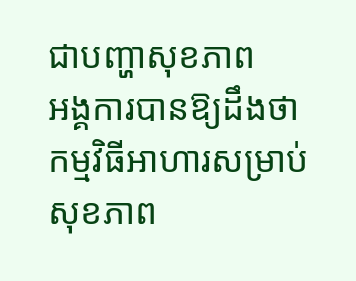ជាបញ្ហាសុខភាព
អង្គការបានឱ្យដឹងថា កម្មវិធីអាហារសម្រាប់សុខភាព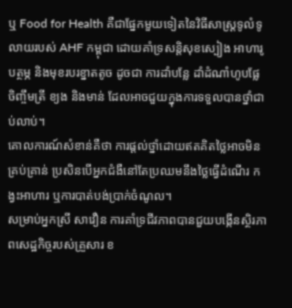ឬ Food for Health គឺជាផ្នែកមួយទៀតនៃវិធីសាស្ត្រទូលំទូលាយរបស់ AHF កម្ពុជា ដោយគាំទ្រសន្តិសុខស្បៀង អាហារូបត្ថម្ភ និងមុខរបរខ្នាតតូច ដូចជា ការដាំបន្លែ ដាំដំណាំហូបផ្លែ ចិញ្ចឹមត្រី ខ្យង និងមាន់ ដែលអាចជួយក្នុងការទទួលបានថ្នាំជាប់លាប់។
គោលការណ៍សំខាន់គឺថា ការផ្តល់ថ្នាំដោយឥតគិតថ្លៃអាចមិនគ្រប់គ្រាន់ ប្រសិនបើអ្នកជំងឺនៅតែប្រឈមនឹងថ្លៃធ្វើដំណើរ កង្វះអាហារ ឬការបាត់បង់ប្រាក់ចំណូល។
សម្រាប់អ្នកស្រី សាវឿន ការគាំទ្រជីវភាពបានជួយបង្កើនស្ថិរភាពសេដ្ឋកិច្ចរបស់គ្រួសារ ខ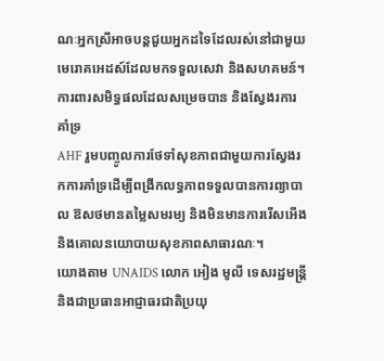ណៈអ្នកស្រីអាចបន្តជួយអ្នកដទៃដែលរស់នៅជាមួយមេរោគអេដស៍ដែលមកទទួលសេវា និងសហគមន៍។
ការពារសមិទ្ធផលដែលសម្រេចបាន និងស្វែងរការគាំទ្រ
AHF រួមបញ្ចូលការថែទាំសុខភាពជាមួយការស្វែងរកការគាំទ្រដើម្បីពង្រីកលទ្ធភាពទទួលបានការព្យាបាល ឱសថមានតម្លៃសមរម្យ និងមិនមានការរើសអើង និងគោលនយោបាយសុខភាពសាធារណៈ។
យោងតាម UNAIDS លោក អៀង មូលី ទេសរដ្ឋមន្ត្រី និងជាប្រធានអាជ្ញាធរជាតិប្រយុ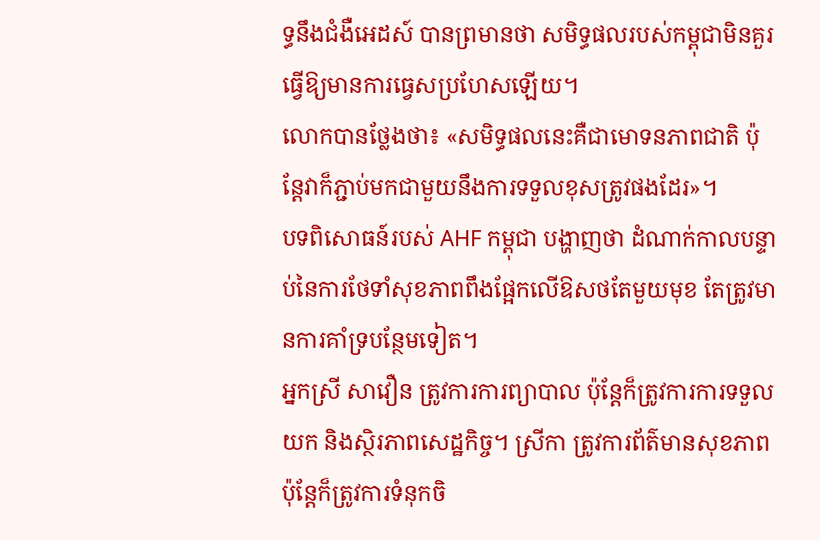ទ្ធនឹងជំងឺអេដស៍ បានព្រមានថា សមិទ្ធផលរបស់កម្ពុជាមិនគួរធ្វើឱ្យមានការធ្វេសប្រហែសឡើយ។
លោកបានថ្លែងថា៖ «សមិទ្ធផលនេះគឺជាមោទនភាពជាតិ ប៉ុន្តែវាក៏ភ្ជាប់មកជាមួយនឹងការទទួលខុសត្រូវផងដែរ»។
បទពិសោធន៍របស់ AHF កម្ពុជា បង្ហាញថា ដំណាក់កាលបន្ទាប់នៃការថែទាំសុខភាពពឹងផ្អែកលើឱសថតែមួយមុខ តែត្រូវមានការគាំទ្របន្ថែមទៀត។
អ្នកស្រី សាវឿន ត្រូវការការព្យាបាល ប៉ុន្តែក៏ត្រូវការការទទួលយក និងស្ថិរភាពសេដ្ឋកិច្ច។ ស្រីកា ត្រូវការព័ត៌មានសុខភាព ប៉ុន្តែក៏ត្រូវការទំនុកចិ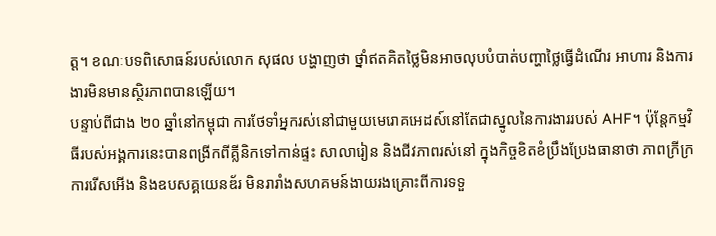ត្ត។ ខណៈបទពិសោធន៍របស់លោក សុផល បង្ហាញថា ថ្នាំឥតគិតថ្លៃមិនអាចលុបបំបាត់បញ្ហាថ្លៃធ្វើដំណើរ អាហារ និងការងារមិនមានស្ថិរភាពបានឡើយ។
បន្ទាប់ពីជាង ២០ ឆ្នាំនៅកម្ពុជា ការថែទាំអ្នករស់នៅជាមួយមេរោគអេដស៍នៅតែជាស្នូលនៃការងាររបស់ AHF។ ប៉ុន្តែកម្មវិធីរបស់អង្គការនេះបានពង្រីកពីគ្លីនិកទៅកាន់ផ្ទះ សាលារៀន និងជីវភាពរស់នៅ ក្នុងកិច្ចខិតខំប្រឹងប្រែងធានាថា ភាពក្រីក្រ ការរើសអើង និងឧបសគ្គយេនឌ័រ មិនរារាំងសហគមន៍ងាយរងគ្រោះពីការទទួ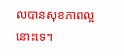លបានសុខភាពល្អនោះទេ។